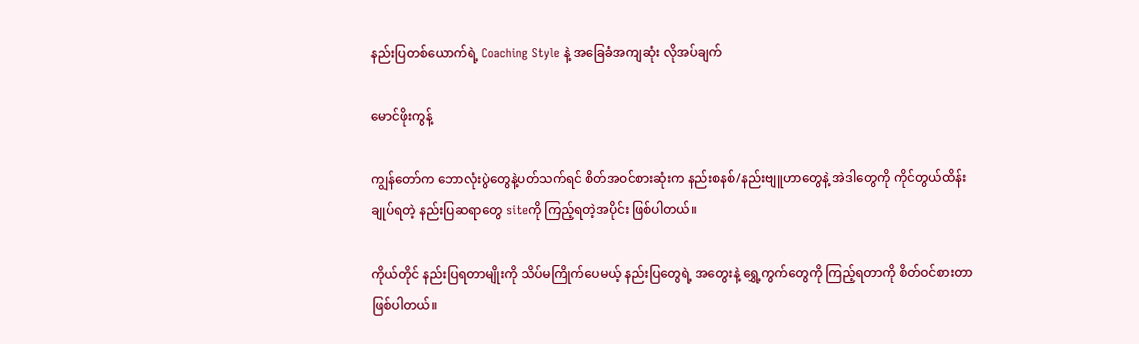နည်းပြတစ်ယောက်ရဲ့ Coaching Style နဲ့ အခြေခံအကျဆုံး လိုအပ်ချက်

မောင်ဖိုးကွန့်

ကျွန်တော်က ဘောလုံးပွဲတွေနဲ့ပတ်သက်ရင် စိတ်အဝင်စားဆုံးက နည်းစနစ်/နည်းဗျူဟာတွေနဲ့ အဲဒါတွေကို ကိုင်တွယ်ထိန်းချုပ်ရတဲ့ နည်းပြဆရာတွေ siteကို ကြည့်ရတဲ့အပိုင်း ဖြစ်ပါတယ်။

ကိုယ်တိုင် နည်းပြရတာမျိုးကို သိပ်မကြိုက်ပေမယ့် နည်းပြတွေရဲ့ အတွေးနဲ့ ရွှေ့ကွက်တွေကို ကြည့်ရတာကို စိတ်ဝင်စားတာ ဖြစ်ပါတယ်။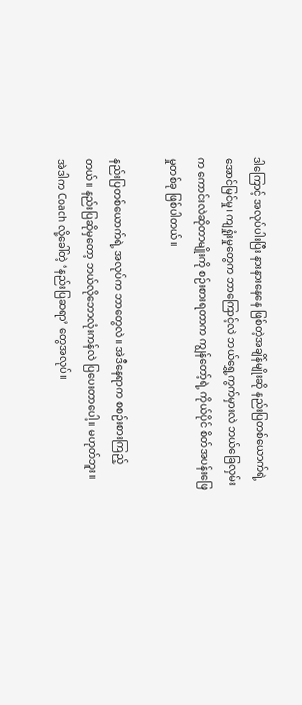ဒါကြောင့် အလုပ်ပါးပြီး နားနားနေနေ ဖြစ်တဲ့အချိန်မျိုးဆို နည်းပြတစ်ယောက်ရဲ့ အောင်မြင်မှု၊ ကျရှုံးမှုတွေက ဘာကြောင့်လဲ ဘယ်ရွှေ့ကွက်မှားလဲ ဘယ်ခြေလှမ်းက ကောင်းလဲဆိုတာမျိုးကို စဉ်းစားရတာက ကျွန်တော့်ရဲ့ ကိုယ်ပိုင် စိတ်အပန်းဖြေမှုတစ်ခု ဖြစ်ပါတယ်။

နည်းပြတစ်ယောက်ရဲ့ အလုပ်က ဘာတွေလဲ။ အဲဒီနေရာက စစဉ်းစားကြည့်တယ်။ နည်းပြဆိုမှတော့ ဘယ်လိုဘောလုံးကန်လဲ ပြပေးတာပေါ့။ မဟုတ်ဘူး။ အဲဒါက Coach လို့ခေါ်တဲ့ ‘နည်းပြဆရာ’ တွေအလုပ်။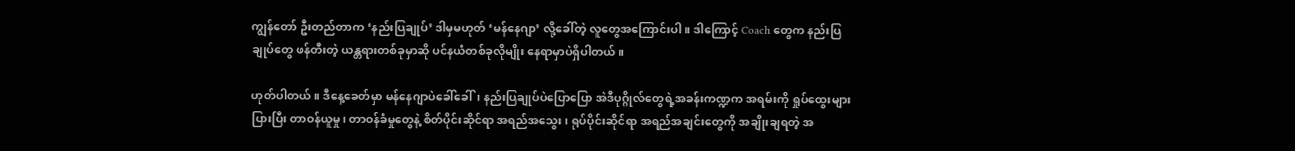ကျွန်တော် ဦးတည်တာက ‘နည်းပြချုပ်’ ဒါမှမဟုတ် ‘မန်နေဂျာ’ လို့ခေါ်တဲ့ လူတွေအကြောင်းပါ။ ဒါကြောင့် Coach တွေက နည်းပြချုပ်တွေ ဖန်တီးတဲ့ ယန္တရားတစ်ခုမှာဆို ပင်နယံတစ်ခုလိုမျိုး နေရာမှာပဲရှိပါတယ်။

ဟုတ်ပါတယ်။ ဒီနေ့ခေတ်မှာ မန်နေဂျာပဲခေါ်ခေါ်၊ နည်းပြချုပ်ပဲပြောပြော အဲဒီပုဂ္ဂိုလ်တွေရဲ့အခန်းကဏ္ဍက အရမ်းကို ရှုပ်ထွေးများပြားပြီး တာဝန်ယူမှု၊ တာဝန်ခံမှုတွေနဲ့ စိတ်ပိုင်းဆိုင်ရာ အရည်အသွေး၊ ရုပ်ပိုင်းဆိုင်ရာ အရည်အချင်းတွေကို အချိုးချရတဲ့ အ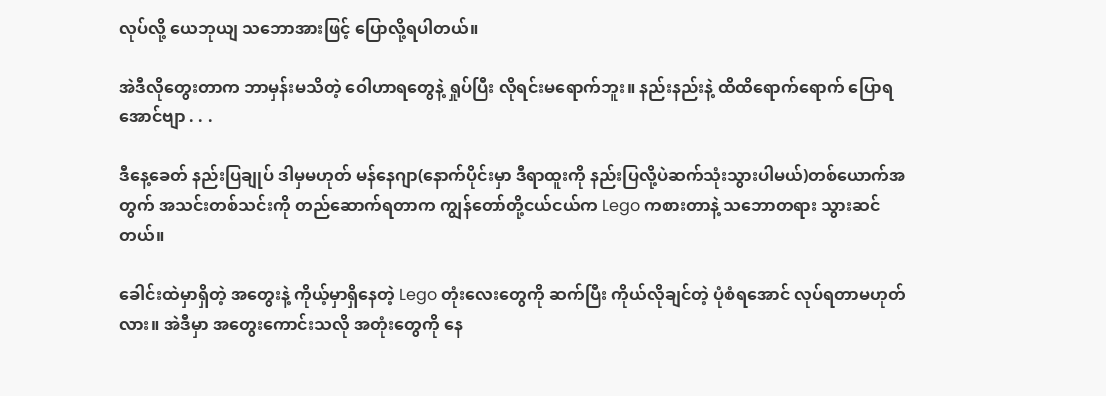လုပ်လို့ ယေဘုယျ သဘောအားဖြင့် ပြောလို့ရပါတယ်။

အဲဒီလိုတွေးတာက ဘာမှန်းမသိတဲ့ ဝေါဟာရတွေနဲ့ ရှုပ်ပြီး လိုရင်းမရောက်ဘူး။ နည်းနည်းနဲ့ ထိထိရောက်ရောက် ပြောရအောင်ဗျာ . . .

ဒီနေ့ခေတ် နည်းပြချုပ် ဒါမှမဟုတ် မန်နေဂျာ(နောက်ပိုင်းမှာ ဒီရာထူးကို နည်းပြလို့ပဲဆက်သုံးသွားပါမယ်)တစ်ယောက်အတွက် အသင်းတစ်သင်းကို တည်ဆောက်ရတာက ကျွန်တော်တို့ငယ်ငယ်က Lego ကစားတာနဲ့ သဘောတရား သွားဆင်တယ်။

ခေါင်းထဲမှာရှိတဲ့ အတွေးနဲ့ ကိုယ့်မှာရှိနေတဲ့ Lego တုံးလေးတွေကို ဆက်ပြီး ကိုယ်လိုချင်တဲ့ ပုံစံရအောင် လုပ်ရတာမဟုတ်လား။ အဲဒီမှာ အတွေးကောင်းသလို အတုံးတွေကို နေ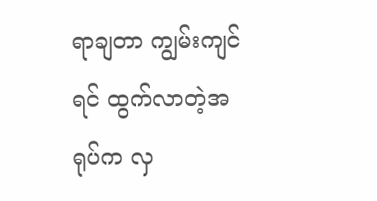ရာချတာ ကျွမ်းကျင်ရင် ထွက်လာတဲ့အရုပ်က လှ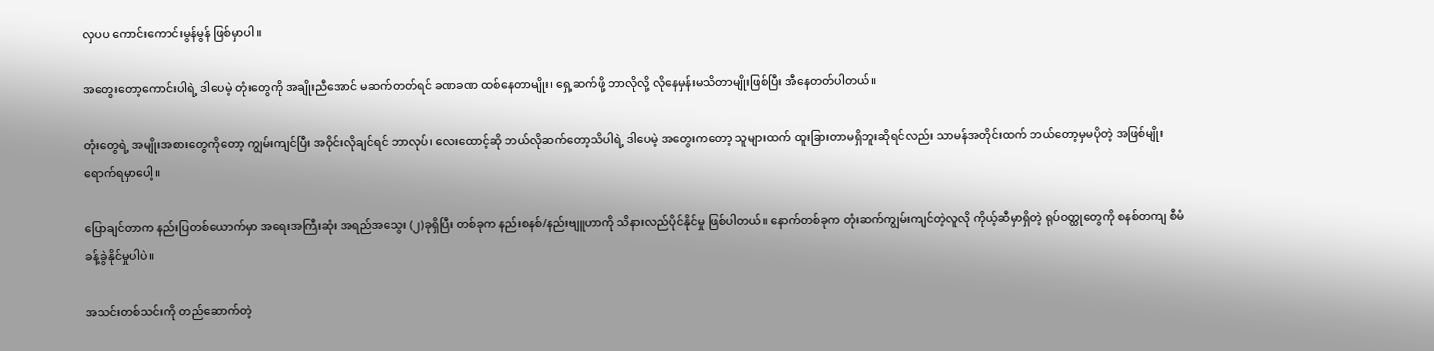လှပပ ကောင်းကောင်းမွန်မွန် ဖြစ်မှာပါ။

အတွေးတော့ကောင်းပါရဲ့ ဒါပေမဲ့ တုံးတွေကို အချိုးညီအောင် မဆက်တတ်ရင် ခဏခဏ ထစ်နေတာမျိုး၊ ရှေ့ဆက်ဖို့ ဘာလိုလို့ လိုနေမှန်းမသိတာမျိုးဖြစ်ပြီး အီနေတတ်ပါတယ်။

တုံးတွေရဲ့ အမျိုးအစားတွေကိုတော့ ကျွမ်းကျင်ပြီး အဝိုင်းလိုချင်ရင် ဘာလုပ်၊ လေးထောင့်ဆို ဘယ်လိုဆက်တော့သိပါရဲ့ ဒါပေမဲ့ အတွေးကတော့ သူများထက် ထူးခြားတာမရှိဘူးဆိုရင်လည်း သာမန်အတိုင်းထက် ဘယ်တော့မှမပိုတဲ့ အဖြစ်မျိုး ရောက်ရမှာပေါ့။

ပြောချင်တာက နည်းပြတစ်ယောက်မှာ အရေးအကြီးဆုံး အရည်အသွေး (၂)ခုရှိပြီး တစ်ခုက နည်းစနစ်/နည်းဗျူဟာကို သိနားလည်ပိုင်နိုင်မှု ဖြစ်ပါတယ်။ နောက်တစ်ခုက တုံးဆက်ကျွမ်းကျင်တဲ့လူလို ကိုယ့်ဆီမှာရှိတဲ့ ရုပ်ဝတ္ထုတွေကို စနစ်တကျ စီမံခန့်ခွဲနိုင်မှုပါပဲ။

အသင်းတစ်သင်းကို တည်ဆောက်တဲ့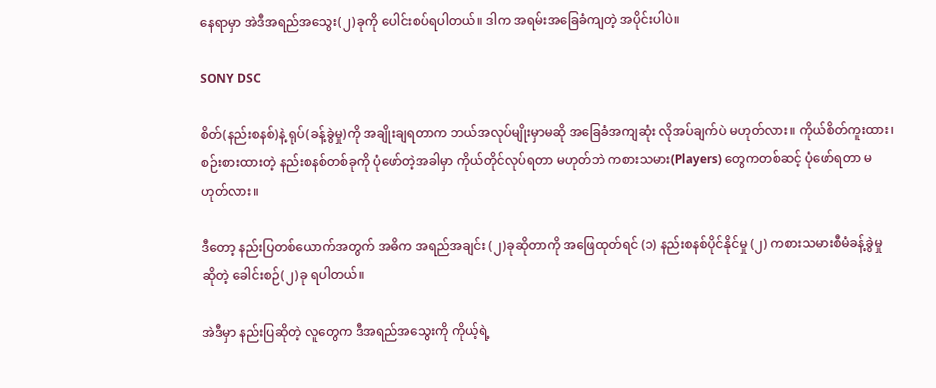နေရာမှာ အဲဒီအရည်အသွေး(၂)ခုကို ပေါင်းစပ်ရပါတယ်။ ဒါက အရမ်းအခြေခံကျတဲ့ အပိုင်းပါပဲ။

SONY DSC

စိတ်(နည်းစနစ်)နဲ့ ရုပ်(ခန့်ခွဲမှု)ကို အချိုးချရတာက ဘယ်အလုပ်မျိုးမှာမဆို အခြေခံအကျဆုံး လိုအပ်ချက်ပဲ မဟုတ်လား။ ကိုယ်စိတ်ကူးထား၊ စဉ်းစားထားတဲ့ နည်းစနစ်တစ်ခုကို ပုံဖော်တဲ့အခါမှာ ကိုယ်တိုင်လုပ်ရတာ မဟုတ်ဘဲ ကစားသမား(Players) တွေကတစ်ဆင့် ပုံဖော်ရတာ မဟုတ်လား။

ဒီတော့ နည်းပြတစ်ယောက်အတွက် အဓိက အရည်အချင်း (၂)ခုဆိုတာကို အဖြေထုတ်ရင် (၁) နည်းစနစ်ပိုင်နိုင်မှု (၂) ကစားသမားစီမံခန့်ခွဲမှု ဆိုတဲ့ ခေါင်းစဉ်(၂)ခု ရပါတယ်။

အဲဒီမှာ နည်းပြဆိုတဲ့ လူတွေက ဒီအရည်အသွေးကို ကိုယ့်ရဲ့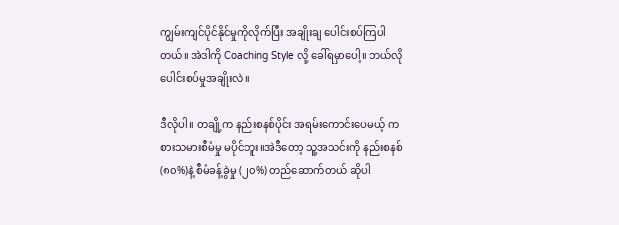ကျွမ်းကျင်ပိုင်နိုင်မှုကိုလိုက်ပြီး အချိုးချ ပေါင်းစပ်ကြပါတယ်။ အဲဒါကို Coaching Style လို့ ခေါ်ရမှာပေါ့။ ဘယ်လိုပေါင်းစပ်မှုအချိုးလဲ။

ဒီလိုပါ။ တချို့က နည်းစနစ်ပိုင်း အရမ်းကောင်းပေမယ့် ကစားသမားစီမံမှု မပိုင်ဘူး။အဲဒီတော့ သူ့အသင်းကို နည်းစနစ် (၈၀%)နဲ့ စီမံခန့်ခွဲမှု (၂၀%) တည်ဆောက်တယ် ဆိုပါ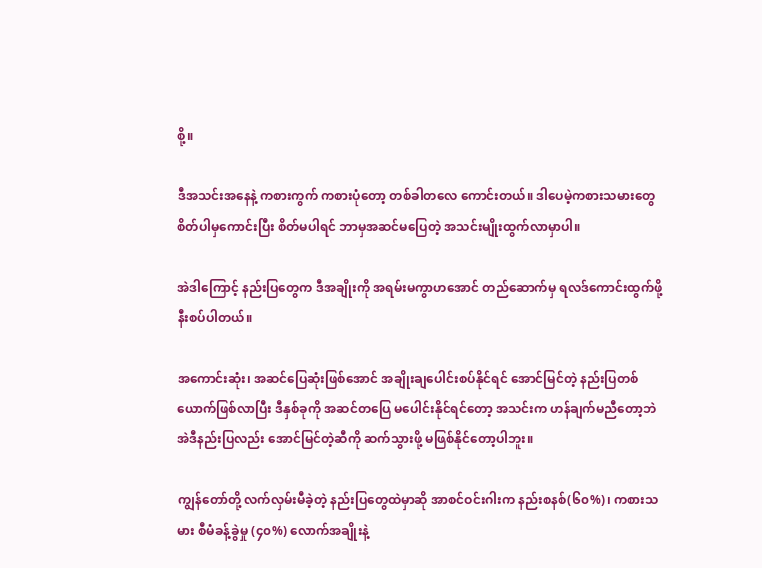စို့။

ဒီအသင်းအနေနဲ့ ကစားကွက် ကစားပုံတော့ တစ်ခါတလေ ကောင်းတယ်။ ဒါပေမဲ့ကစားသမားတွေ စိတ်ပါမှကောင်းပြီး စိတ်မပါရင် ဘာမှအဆင်မပြေတဲ့ အသင်းမျိုးထွက်လာမှာပါ။

အဲဒါကြောင့် နည်းပြတွေက ဒီအချိုးကို အရမ်းမကွာဟအောင် တည်ဆောက်မှ ရလဒ်ကောင်းထွက်ဖို့နီးစပ်ပါတယ်။

အကောင်းဆုံး၊ အဆင်ပြေဆုံးဖြစ်အောင် အချိုးချပေါင်းစပ်နိုင်ရင် အောင်မြင်တဲ့ နည်းပြတစ်ယောက်ဖြစ်လာပြီး ဒီနှစ်ခုကို အဆင်တပြေ မပေါင်းနိုင်ရင်တော့ အသင်းက ဟန်ချက်မညီတော့ဘဲ အဲဒီနည်းပြလည်း အောင်မြင်တဲ့ဆီကို ဆက်သွားဖို့ မဖြစ်နိုင်တော့ပါဘူး။

ကျွန်တော်တို့ လက်လှမ်းမီခဲ့တဲ့ နည်းပြတွေထဲမှာဆို အာစင်ဝင်းဂါးက နည်းစနစ်(၆၀%)၊ ကစားသမား စီမံခန့်ခွဲမှု (၄၀%) လောက်အချိုးနဲ့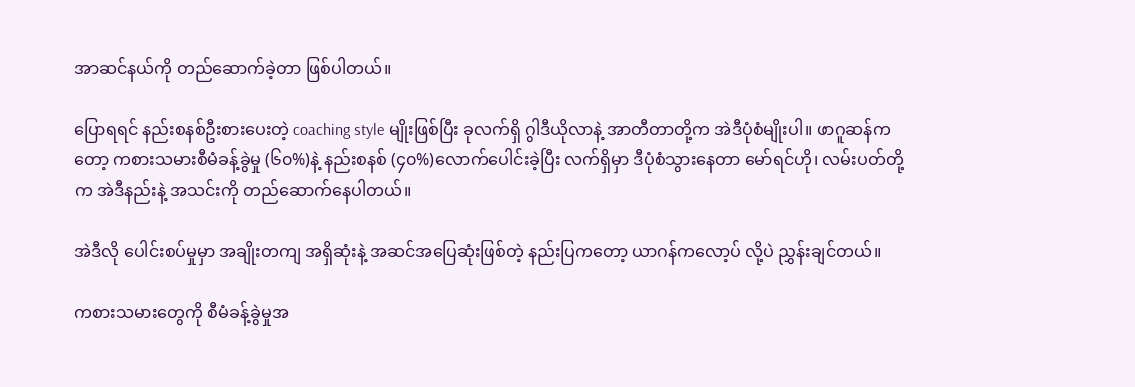အာဆင်နယ်ကို တည်ဆောက်ခဲ့တာ ဖြစ်ပါတယ်။

ပြောရရင် နည်းစနစ်ဦးစားပေးတဲ့ coaching style မျိုးဖြစ်ပြီး ခုလက်ရှိ ဂွါဒီယိုလာနဲ့ အာတီတာတို့က အဲဒီပုံစံမျိုးပါ။ ဖာဂူဆန်ကတော့ ကစားသမားစီမံခန့်ခွဲမှု (၆၀%)နဲ့ နည်းစနစ် (၄၀%)လောက်ပေါင်းခဲ့ပြီး လက်ရှိမှာ ဒီပုံစံသွားနေတာ မော်ရင်ဟို၊ လမ်းပတ်တို့က အဲဒီနည်းနဲ့ အသင်းကို တည်ဆောက်နေပါတယ်။

အဲဒီလို ပေါင်းစပ်မှုမှာ အချိုးတကျ အရှိဆုံးနဲ့ အဆင်အပြေဆုံးဖြစ်တဲ့ နည်းပြကတော့ ယာဂန်ကလော့ပ် လို့ပဲ ညွှန်းချင်တယ်။

ကစားသမားတွေကို စီမံခန့်ခွဲမှုအ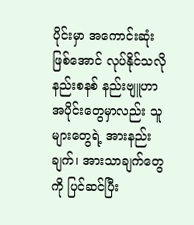ပိုင်းမှာ အကောင်းဆုံးဖြစ်အောင် လုပ်နိုင်သလို နည်းစနစ် နည်းဗျူဟာ အပိုင်းတွေမှာလည်း သူများတွေရဲ့ အားနည်းချက်၊ အားသာချက်တွေကို ပြင်ဆင်ပြီး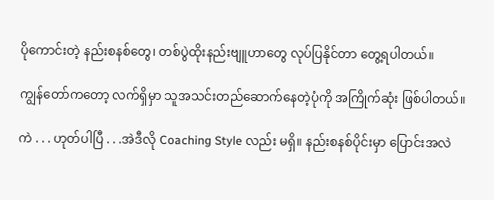ပိုကောင်းတဲ့ နည်းစနစ်တွေ၊ တစ်ပွဲထိုးနည်းဗျူဟာတွေ လုပ်ပြနိုင်တာ တွေ့ရပါတယ်။

ကျွန်တော်ကတော့ လက်ရှိမှာ သူအသင်းတည်ဆောက်နေတဲ့ပုံကို အကြိုက်ဆုံး ဖြစ်ပါတယ်။

ကဲ . . . ဟုတ်ပါပြီ . . .အဲဒီလို Coaching Style လည်း မရှိ။ နည်းစနစ်ပိုင်းမှာ ပြောင်းအလဲ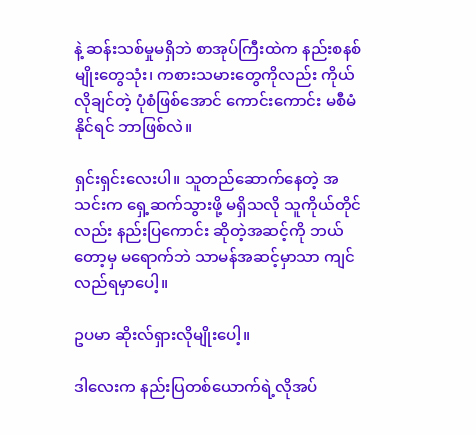နဲ့ ဆန်းသစ်မှုမရှိဘဲ စာအုပ်ကြီးထဲက နည်းစနစ်မျိုးတွေသုံး၊ ကစားသမားတွေကိုလည်း ကိုယ်လိုချင်တဲ့ ပုံစံဖြစ်အောင် ကောင်းကောင်း မစီမံနိုင်ရင် ဘာဖြစ်လဲ။

ရှင်းရှင်းလေးပါ။ သူတည်ဆောက်နေတဲ့ အသင်းက ရှေ့ဆက်သွားဖို့ မရှိသလို သူကိုယ်တိုင်လည်း နည်းပြကောင်း ဆိုတဲ့အဆင့်ကို ဘယ်တော့မှ မရောက်ဘဲ သာမန်အဆင့်မှာသာ ကျင်လည်ရမှာပေါ့။

ဥပမာ ဆိုးလ်ရှားလိုမျိုးပေါ့။

ဒါလေးက နည်းပြတစ်ယောက်ရဲ့လိုအပ်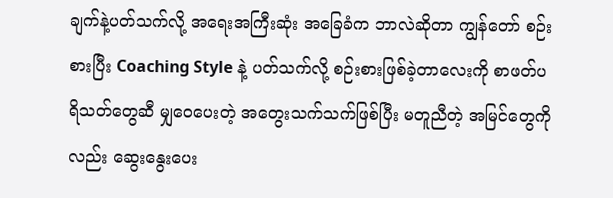ချက်နဲ့ပတ်သက်လို့ အရေးအကြီးဆုံး အခြေခံက ဘာလဲဆိုတာ ကျွန်တော် စဉ်းစားပြီး Coaching Style နဲ့ ပတ်သက်လို့ စဉ်းစားဖြစ်ခဲ့တာလေးကို စာဖတ်ပရိသတ်တွေဆီ မျှဝေပေးတဲ့ အတွေးသက်သက်ဖြစ်ပြီး မတူညီတဲ့ အမြင်တွေကိုလည်း ဆွေးနွေးပေး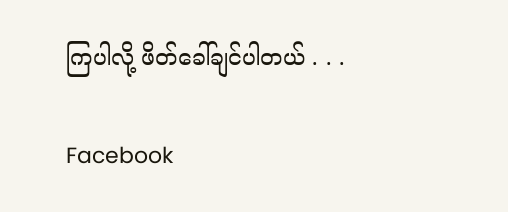ကြပါလို့ ဖိတ်ခေါ်ချင်ပါတယ် . . .

Facebook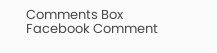Comments Box
Facebook Comment